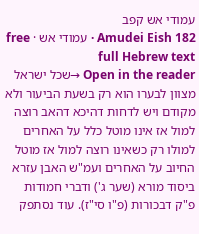עמודי אש קפב
Amudei Eish 182 · עמודי אש · free full Hebrew text
Open in the reader →שכל ישראל מצוון לבערו הוא רק בשעת הביעור ולא מקודם ויש לדחות דהיכא דהאב רוצה למול אז אינו מוטל כלל על האחרים למולו רק כשאינו רוצה למול אז מוטל החיוב על האחרים ועמ"ש האבן עזרא ביסוד מורא (שער ג') ודברי חמודות פ"ק דבכורות (פ"ו סי"ז). עוד נסתפק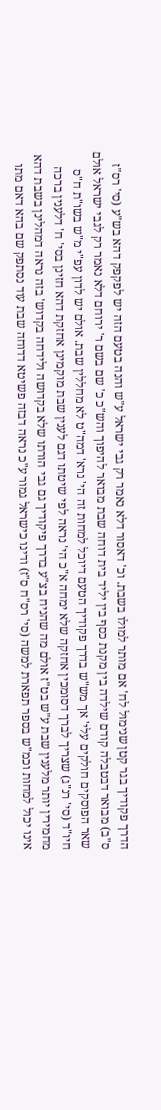הדרך פקודיך בגר קטן שנימול לח' אם מותר למולו בשבת. וכ' דאסור דלא נאמר רק גבי ישראל ע"ש והנה בטעם הזה יש לפקפק דהא בש"ע (סי' רס"ז ס"ב) מבואר דבטבלה קודם שילדה בין מקנת כסף בין יליד בית דוחה שבת מבואר להיפוך והש"כ כ' שם בשם ר' ירוחם דלא נאמר רק לגבי ישראל אולם שאר הפוסקים חולקים עלי' אך מש"ש בדרך פקודיך הטעם דיוכל למחות זה הי' נרא' דמה"ט לא מחללין שבת. אולם יש לדון עפ"י מ"ש בשו"ת ח"ס חיו"ד (סי' רנ"ג) שצריך לברך דסומכין אחזקה שלא ימחה א"כ הי' נראה לפי שיטתו דגם לענין שבת מוקמינן אחזקת דהא חזינן בסי' ח' דלענין ברכה מחמירין יותר מלענין שבת ע"ש בט"ז אולם מה שהניח בצ"ע בדרך פיקודיך גם גבי הורתו שלא בקדושה ולידחה בקדוש' בזה נראה דמהלינן בשבת דהא אינו יכול למחות וכמ"ש בספר תפארת למשה (סי' רס"ח ס"ז) ודינו כישראל גמור ע"כ נראה דבזה פשיטא דדוחה שבת עוד נסתפק שם בהא דאם מתו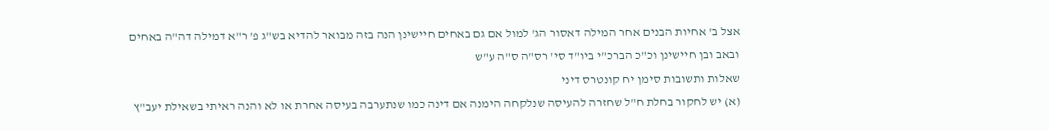אצל ב' אחיות הבנים אחר המילה דאסור הג' למול אם גם באחים חיישינן הנה בזה מבואר להדיא בש"ג פ' ר"א דמילה דה"ה באחים ובאב ובן חיישינן וכ"כ הברכ"י ביו"ד סי' רס"ה ס"ה ע"ש
שאלות ותשובות סימן יח קונטרס דיני
(א) יש לחקור בחלת ח"ל שחזרה להעיסה שנלקחה הימנה אם דינה כמו שנתערבה בעיסה אחרת או לא והנה ראיתי בשאילת יעב"ץ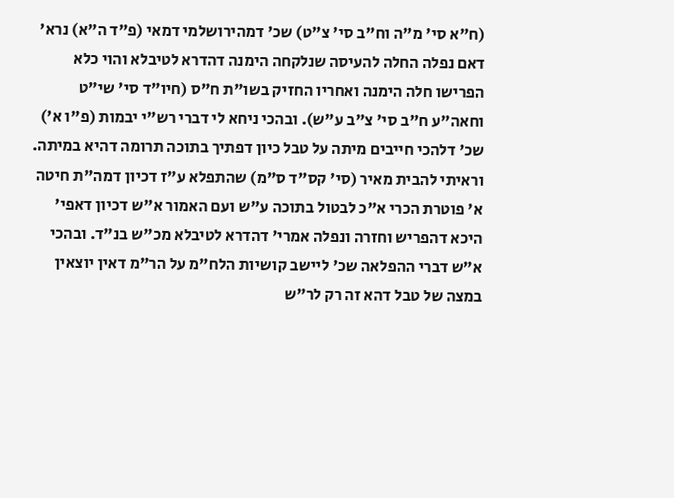(ח"א סי' מ"ה וח"ב סי' צ"ט) שכ' דמהירושלמי דמאי (פ"ד ה"א) נרא' דאם נפלה החלה להעיסה שנלקחה הימנה דהדרא לטיבלא והוי כלא הפרישו חלה הימנה ואחריו החזיק בשו"ת ח"ס (חיו"ד סי' שי"ט וחאה"ע ח"ב סי' צ"ב ע"ש). ובהכי ניחא לי דברי רש"י יבמות (פ"ו א') שכ' דלהכי חייבים מיתה על טבל כיון דפתיך בתוכה תרומה דהיא במיתה. וראיתי להבית מאיר (סי' קס"ד ס"מ) שהתפלא ע"ז דכיון דמה"ת חיטה א' פוטרת הכרי א"כ לבטול בתוכה ע"ש ועם האמור א"ש דכיון דאפי' היכא דהפריש וחזרה ונפלה אמרי' דהדרא לטיבלא מכ"ש בנ"ד. ובהכי א"ש דברי ההפלאה שכ' ליישב קושיות הלח"מ על הר"מ דאין יוצאין במצה של טבל דהא זה רק לר"ש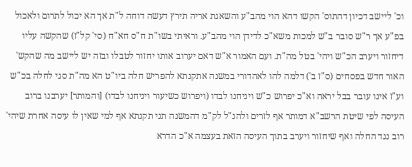וכ' ליישב דכיון דהתוס' הקשו דהא הוי מהב"ע והשאגת אריה תירץ דעשה דוחה ל"ת אך הא יכול לתרום ולאכול בפ"ע אך ר"ש סובר ב"ש למכות משא"כ לדידן הוי מהב"ע. וראיתי בשו"ת ח"ס חא"ח (סי' קל"ז) שהקשה עליו דיחזור ויערב הכ"ש ויהי' בטל מה"ת. ועם האמור א"ש דאם יערוב אותו יחזור לטבלו ובזה יש ליישב מה שהקש' האור חדש בפסחים (ס"ז ב') דלמה להו לאהדורי במשנה אתקנתא להפריש חלה ביו"ט הא מה"ת סגי לחלה בכ"ש וע"ז אינו עובר בבל יראה וא"כ יפרוש כ"ש ויניחנו לבדו (ויפרוש כשיעור ויניחנו לבדו) [והמותר] יערבנו ברוב העיסה לפי שיטת הרשב"א דמותר אף לזרים ולהנ"ל לק"מ דהמשנה תני תקנתא אף למי שאין לו עיסה אחרת שיהי' רוב נגד החלה ואף שיחזור ויערב בתוך העיסה הזאת בעצמה א"כ הדרא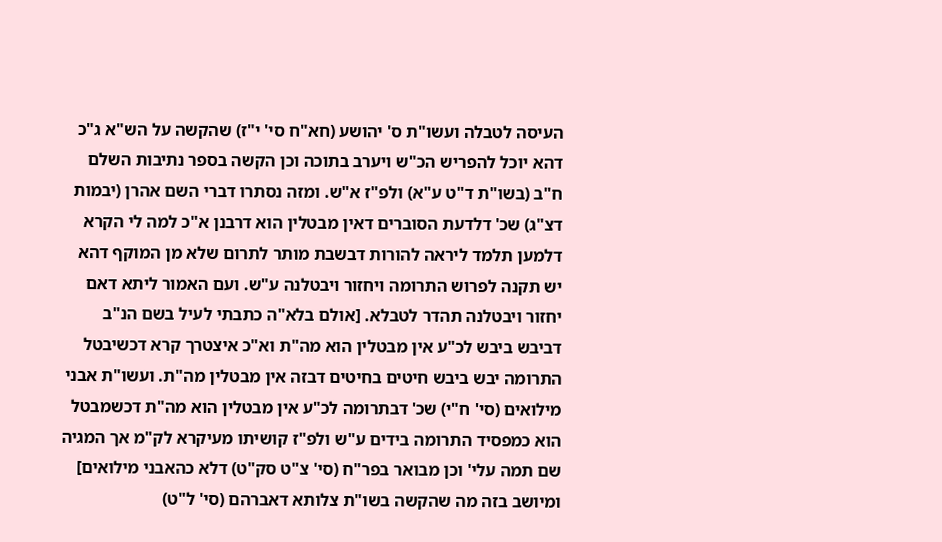העיסה לטבלה ועשו"ת ס' יהושע (חא"ח סי' י"ז) שהקשה על הש"א ג"כ דהא יוכל להפריש הכ"ש ויערב בתוכה וכן הקשה בספר נתיבות השלם ח"ב (בשו"ת ד"ט ע"א) ולפ"ז א"ש. ומזה נסתרו דברי השם אהרן (יבמות דצ"ג) שכ' דלדעת הסוברים דאין מבטלין הוא דרבנן א"כ למה לי הקרא דלמען תלמד ליראה להורות דבשבת מותר לתרום שלא מן המוקף דהא יש תקנה לפרוש התרומה ויחזור ויבטלנה ע"ש. ועם האמור ליתא דאם יחזור ויבטלנה תהדר לטבלא. [אולם בלא"ה כתבתי לעיל בשם הנ"ב דביבש ביבש לכ"ע אין מבטלין הוא מה"ת וא"כ איצטרך קרא דכשיבטל התרומה יבש ביבש חיטים בחיטים דבזה אין מבטלין מה"ת. ועשו"ת אבני מילואים (סי' ח"י) שכ' דבתרומה לכ"ע אין מבטלין הוא מה"ת דכשמבטל הוא כמפסיד התרומה בידים ע"ש ולפ"ז קושיתו מעיקרא לק"מ אך המגיה שם תמה עלי' וכן מבואר בפר"ח (סי' צ"ט סק"ט) דלא כהאבני מילואים] ומיושב בזה מה שהקשה בשו"ת צלותא דאברהם (סי' ל"ט)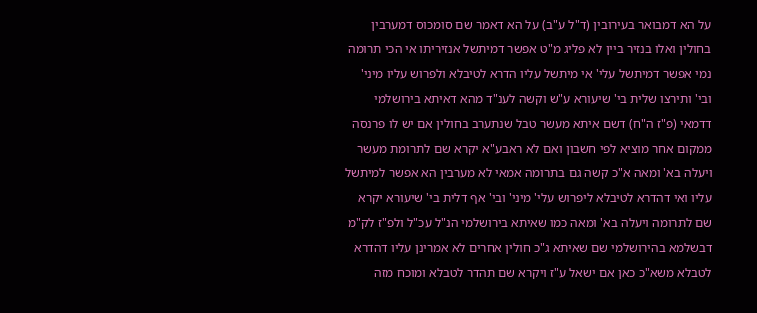על הא דמבואר בעירובין (ד"ל ע"ב) על הא דאמר שם סומכוס דמערבין בחולין ואלו בנזיר ביין לא פליג מ"ט אפשר דמיתשל אנזיריתו אי הכי תרומה נמי אפשר דמיתשל עלי' אי מיתשל עליו הדרא לטיבלא ולפרוש עליו מיני' ובי' ותירצו שלית בי' שיעורא ע"ש וקשה לענ"ד מהא דאיתא בירושלמי דדמאי (פ"ז ה"ח) דשם איתא מעשר טבל שנתערב בחולין אם יש לו פרנסה ממקום אחר מוציא לפי חשבון ואם לא ראבע"א יקרא שם לתרומת מעשר ויעלה בא' ומאה א"כ קשה גם בתרומה אמאי לא מערבין הא אפשר למיתשל עליו ואי דהדרא לטיבלא ליפרוש עלי' מיני' ובי' אף דלית בי' שיעורא יקרא שם לתרומה ויעלה בא' ומאה כמו שאיתא בירושלמי הנ"ל עכ"ל ולפ"ז לק"מ דבשלמא בהירושלמי שם שאיתא ג"כ חולין אחרים לא אמרינן עליו דהדרא לטבלא משא"כ כאן אם ישאל ע"ז ויקרא שם תהדר לטבלא ומוכח מזה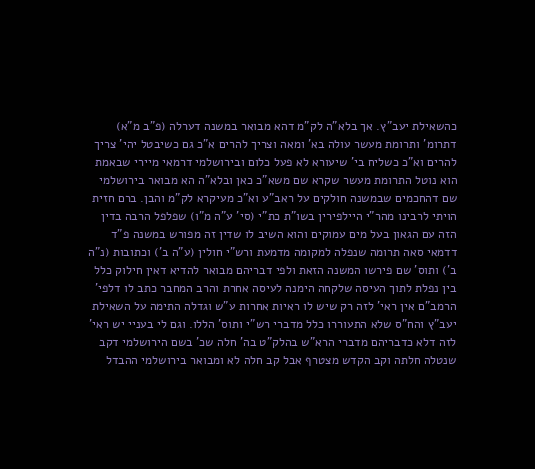כהשאילת יעב"ץ. אך בלא"ה לק"מ דהא מבואר במשנה דערלה (פ"ב מ"א) דתרומ' ותרומת מעשר עולה בא' ומאה וצריך להרים א"כ גם כשיבטל יהי' צריך להרים וא"כ כשליח בי' שיעורא לא פעל כלום ובירושלמי דרמאי מיירי שבאמת הוא נוטל התרומת מעשר שקרא שם משא"כ כאן ובלא"ה הא מבואר בירושלמי שם דהחכמים שבמשנה חולקים על ראב"ע וא"כ מעיקרא לק"מ והבן. ברם חזית הויתי לרבינו מהר"י היילפירין בשו"ת כת"י (סי' ע"ה מ"ו) שפלפל הרבה בדין הזה עם הגאון בעל מים עמוקים והוא השיב לו שדין זה מפורש במשנה פ"ד דדמאי סאה תרומה שנפלה למקומה מדמעת ורש"י חולין (ע"ה ב') וכתובות (נ"ה ב') ותוס' שם פירשו המשנה הזאת ולפי דבריהם מבואר להדיא דאין חילוק כלל בין נפלת לתוך העיסה שלקחה הימנה לעיסה אחרת והרב המחבר כתב לו דלפי' הרמב"ם אין ראי' לזה רק שיש לו ראיות אחרות ע"ש וגדלה התימה על השאילת יעב"ץ והח"ס שלא התעוררו כלל מדברי רש"י ותוס' הללו. וגם לי בעניי יש ראי' לזה דלא כדבריהם מדברי הרא"ש בהלק"ט בה' חלה שכ' בשם הירושלמי דקב שנטלה חלתה וקב הקדש מצטרף אבל קב חלה לא ומבואר בירושלמי ההבדל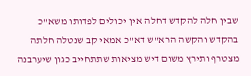שבין חלה להקדש דחלה אין יכולים לפדותו משא"כ בהקדש והקשה הרא"ש דא"כ אמאי קב שנטלה חלתה מצטרף ותירץ משום דיש מציאות שתתחייב כגון שיערבנה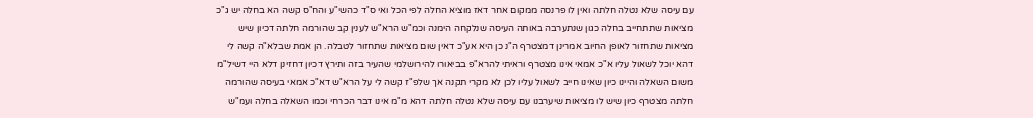עם עיסה שלא נטלה חלתה ואין לו פרנסה ממקום אחר דאז מוציא החלה לפי הכל ואי ס"ד כהשי"ע והח"ס קשה הא בחלה יש ג"כ מציאות שתתחייב בחלה כגון שנתערבה באותה העיסה שנלקחה הימנה וכמ"ש הרא"ש לענין קב שהורמה חלתה דכיון שיש מציאות שתחזור לאופן החיוב אמרינן דמצטרף ה"נ כן היא אע"כ דאין שום מציאות שתחזור לטבלה. הן אמת שבלא"ה קשה לי דהא יוכל לשאול עליו א"כ אמאי אינו מצטרף וראיתי להרא"פ בביאורו להירושלמי שהעיר בזה ותירץ דכיון דחזינן דלא היי דשיל"מ משום השאלה והיינו כיון שאינו חייב לשאול עליו לכן לא מקרי תקנה אך שלפ"ז קשה לי על הרא"ש דא"כ אמאי בעיסה שהורמה חלתה מצטרף כיון שיש לו מציאות שיערבנו עם עיסה שלא נטלה חלתה דהא מ"מ אינו דבר הכרחי וכמו השאלה בחלה ועמ"ש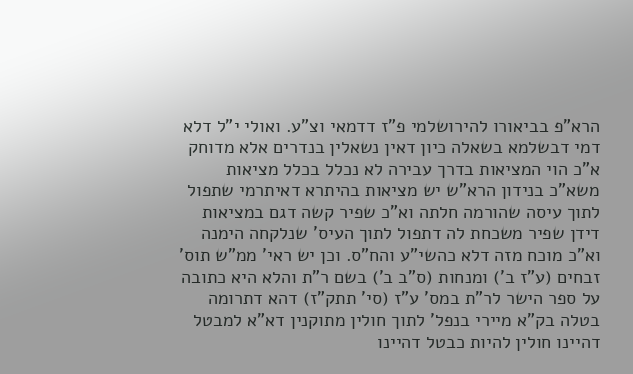הרא"פ בביאורו להירושלמי פ"ז דדמאי וצ"ע. ואולי י"ל דלא דמי דבשלמא בשאלה כיון דאין נשאלין בנדרים אלא מדוחק א"כ הוי המציאות בדרך עבירה לא נכלל בכלל מציאות משא"כ בנידון הרא"ש יש מציאות בהיתרא דאיתרמי שתפול לתוך עיסה שהורמה חלתה וא"כ שפיר קשה דגם במציאות דידן שפיר משכחת לה דתפול לתוך העיס' שנלקחה הימנה וא"כ מוכח מזה דלא כהשי"ע והח"ס. וכן יש ראי' ממ"ש תוס' זבחים (ע"ז ב') ומנחות (ס"ב ב') בשם ר"ת והלא היא כתובה על ספר הישר לר"ת במס' ע"ז (סי' תתק"ז) דהא דתרומה בטלה בק"א מיירי בנפל' לתוך חולין מתוקנין דא"א למבטל דהיינו חולין להיות כבטל דהיינו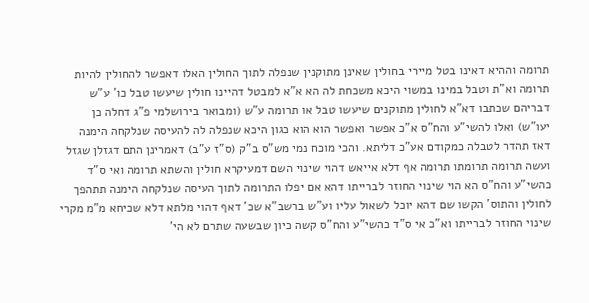תרומה וההיא דאינו בטל מיירי בחולין שאינן מתוקנין שנפלה לתוך החולין האלו דאפשר להחולין להיות תרומה וא"ת וטבל במינו במשוי היכא משכחת לה הא א"א למבטל דהיינו חולין שיעשו טבל כו' ע"ש דבריהם שכתבו דא"א לחולין מתוקנים שיעשו טבל או תרומה ע"ש (ומבואר בירושלמי פ"ג דחלה כן יעו"ש) ואלו להשי"ע והח"ס א"כ אפשר ואפשר הוא הוא כגון היכא שנפלה לה להעיסה שנלקחה הימנה דאז תהדר לטבלה כמקודם אע"כ דליתא. והכי מוכח נמי מש"ס ב"ק (ס"ז ע"ב) דאמרינן התם דגזלן שגזל ועשה תרומה תרומתו תרומה אף דלא אייאש דהוי שינוי השם דמעיקרא חולין והשתא תרומה ואי ס"ד כהשי"ע והח"ס הא הוי שינוי החוזר לברייתו דהא אם יפלו התרומה לתוך העיסה שנלקחה הימנה תתהפך לחולין והתוס' הקשו שם דהא יוכל לשאול עליו וע"ש ברשב"א שכ' דאף דהוי מלתא דלא שכיחא מ"מ מקרי שינוי החוזר לברייתו וא"כ אי ס"ד כהשי"ע והח"ס קשה כיון שבשעה שתרם לא הי'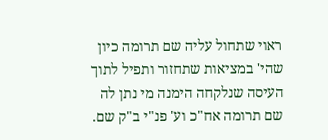ראוי שתחול עליה שם תרומה כיון שהי' במציאות שתחזור ותפיל לתוך העיסה שנלקחה הימנה מי נתן לה שם תרומה אח"כ וע' פנ"י ב"ק שם.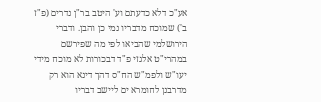אע"כ דלא כדעתם וע' היטב בר"ן נדרים (פ"ז ב') שמוכח מדבריו נמי כן והבן. ודברי הירושלמי שהביאו לפי מה שפירשם במהרי"ט אלגזי פ"ד דבכורות לא מוכח מידי יעו"ש ולפמ"ש הח"ס דהך דינא הוא רק מדרבנן לחומרא ים ליישב דבריו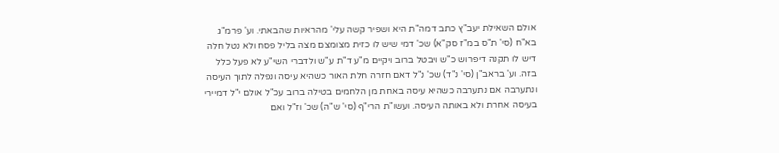אולם השאילת יעב"ץ כתב דמה"ת היא ושפיר קשה עלי' מהראיות שהבאתי. וע' פרמ"ג בא"ח (סי' ת"ס במ"ז סק"א) שכ' דמי שיש לו כזית מצומצם מצה בליל פסח ולא נטל חלה דיש לו תקנה דיפרוש כ"ש ויבטל ברוב ויקיים מ"ע ד"ת ע"ש ולדברי השי"ע לא פעל כלל בזה. וע' בראב"ן (סי' נ"ד) שכ' נ"ל דאם חזרה חלת האור כשהיא עיסה ונפלה לתוך העיסה ונתערבה אם נתערבה כשהיא עיסה באחת מן הלחמים בטילה ברוב עכ"ל אולם י"ל דמיירי בעיסה אחרת ולא באותה העיסה. ועשו"ת הרי"ף (סי' ש"ה) שכ' וז"ל ואם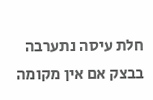חלת עיסה נתערבה בבצק אם אין מקומה